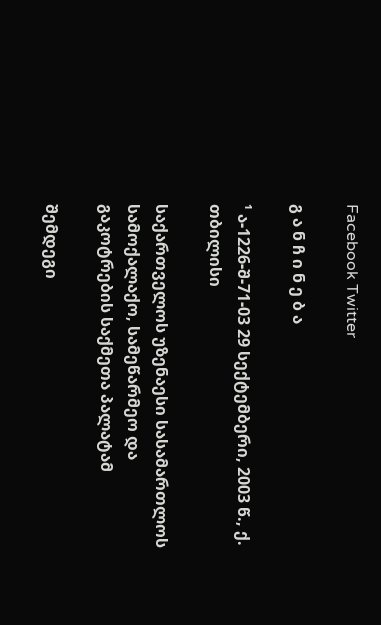Facebook Twitter

გ ა ნ ჩ ი ნ ე ბ ა

¹ ა-1226-შ-71-03 29 სექტემბერი, 2003 წ., ქ. თბილისი

საქართველოს უზენაესი სასამართლოს სამოქალაქო, სამეწარმეო და გაკოტრების საქმეთა პალატამ

შემდეგი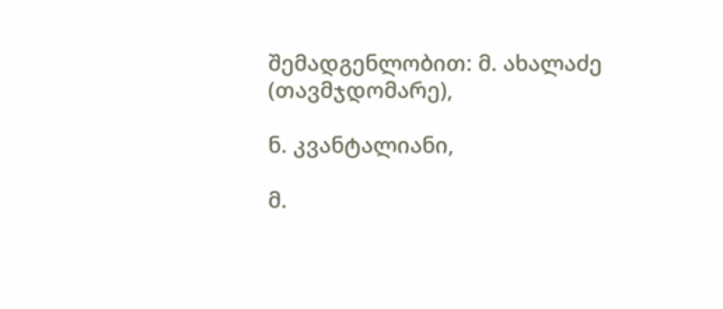შემადგენლობით: მ. ახალაძე (თავმჯდომარე),

ნ. კვანტალიანი,

მ.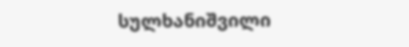სულხანიშვილი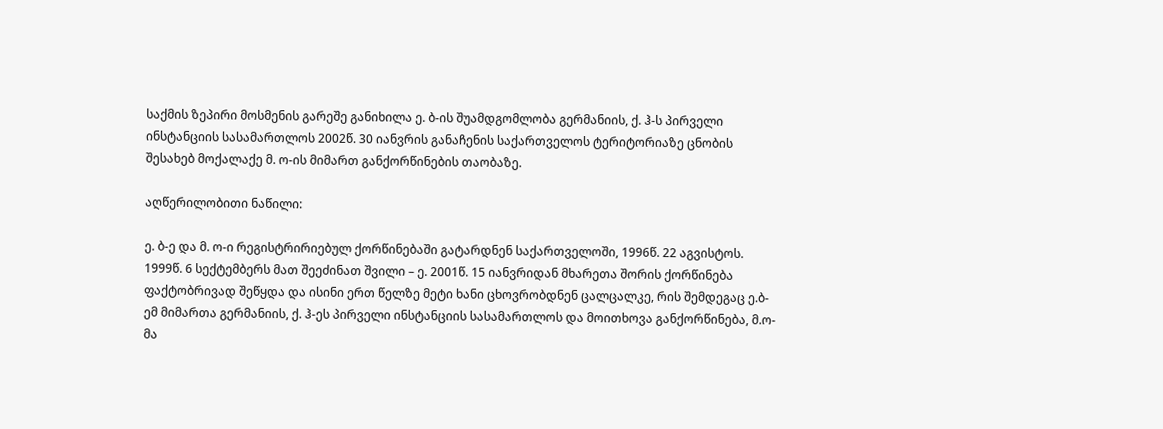საქმის ზეპირი მოსმენის გარეშე განიხილა ე. ბ-ის შუამდგომლობა გერმანიის, ქ. ჰ-ს პირველი ინსტანციის სასამართლოს 2002წ. 30 იანვრის განაჩენის საქართველოს ტერიტორიაზე ცნობის შესახებ მოქალაქე მ. ო-ის მიმართ განქორწინების თაობაზე.

აღწერილობითი ნაწილი:

ე. ბ-ე და მ. ო-ი რეგისტრირიებულ ქორწინებაში გატარდნენ საქართველოში, 1996წ. 22 აგვისტოს. 1999წ. 6 სექტემბერს მათ შეეძინათ შვილი – ე. 2001წ. 15 იანვრიდან მხარეთა შორის ქორწინება ფაქტობრივად შეწყდა და ისინი ერთ წელზე მეტი ხანი ცხოვრობდნენ ცალცალკე, რის შემდეგაც ე.ბ-ემ მიმართა გერმანიის, ქ. ჰ-ეს პირველი ინსტანციის სასამართლოს და მოითხოვა განქორწინება, მ.ო-მა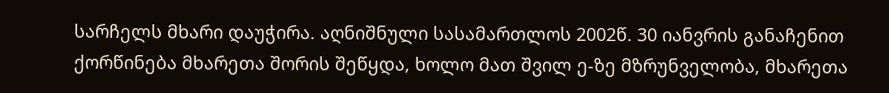სარჩელს მხარი დაუჭირა. აღნიშნული სასამართლოს 2002წ. 30 იანვრის განაჩენით ქორწინება მხარეთა შორის შეწყდა, ხოლო მათ შვილ ე-ზე მზრუნველობა, მხარეთა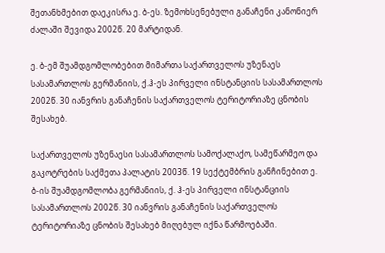შეთანხმებით დაეკისრა ე. ბ-ეს. ზემოხსენებული განაჩენი კანონიერ ძალაში შევიდა 2002წ. 20 მარტიდან.

ე. ბ-ემ შუამდგომლობებით მიმართა საქართველოს უზენაეს სასამართლოს გერმანიის, ქ.ჰ-ეს პირველი ინსტანციის სასამართლოს 2002წ. 30 იანვრის განაჩენის საქართველოს ტერიტორიაზე ცნობის შესახებ.

საქართველოს უზენაესი სასამართლოს სამოქალაქო, სამეწარმეო და გაკოტრების საქმეთა პალატის 2003წ. 19 სექტემბრის განჩინებით ე. ბ-ის შუამდგომლობა გერმანიის, ქ. ჰ-ეს პირველი ინსტანციის სასამართლოს 2002წ. 30 იანვრის განაჩენის საქართველოს ტერიტორიაზე ცნობის შესახებ მიღებულ იქნა წარმოებაში.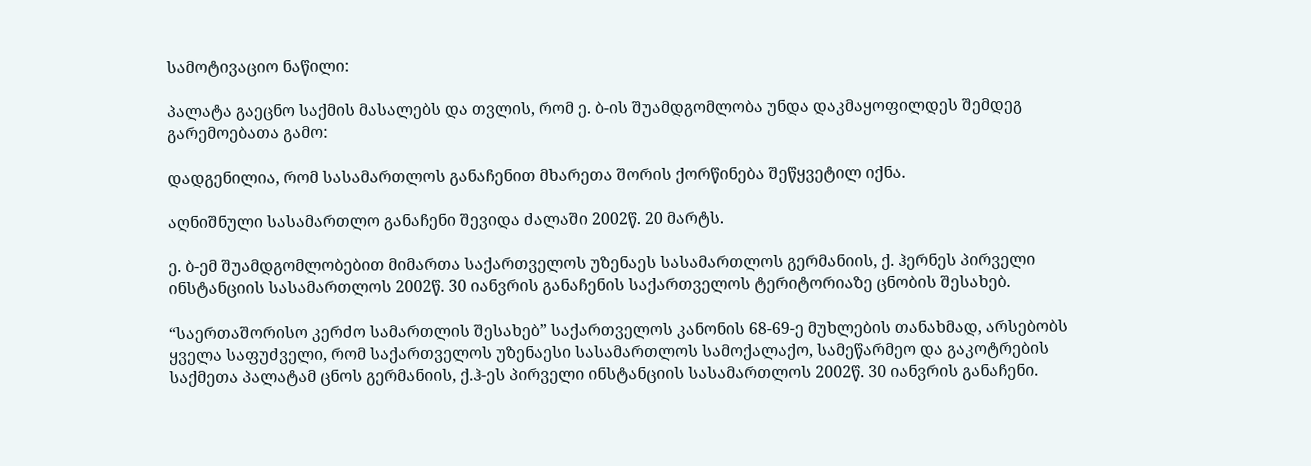სამოტივაციო ნაწილი:

პალატა გაეცნო საქმის მასალებს და თვლის, რომ ე. ბ-ის შუამდგომლობა უნდა დაკმაყოფილდეს შემდეგ გარემოებათა გამო:

დადგენილია, რომ სასამართლოს განაჩენით მხარეთა შორის ქორწინება შეწყვეტილ იქნა.

აღნიშნული სასამართლო განაჩენი შევიდა ძალაში 2002წ. 20 მარტს.

ე. ბ-ემ შუამდგომლობებით მიმართა საქართველოს უზენაეს სასამართლოს გერმანიის, ქ. ჰერნეს პირველი ინსტანციის სასამართლოს 2002წ. 30 იანვრის განაჩენის საქართველოს ტერიტორიაზე ცნობის შესახებ.

“საერთაშორისო კერძო სამართლის შესახებ” საქართველოს კანონის 68-69-ე მუხლების თანახმად, არსებობს ყველა საფუძველი, რომ საქართველოს უზენაესი სასამართლოს სამოქალაქო, სამეწარმეო და გაკოტრების საქმეთა პალატამ ცნოს გერმანიის, ქ.ჰ-ეს პირველი ინსტანციის სასამართლოს 2002წ. 30 იანვრის განაჩენი.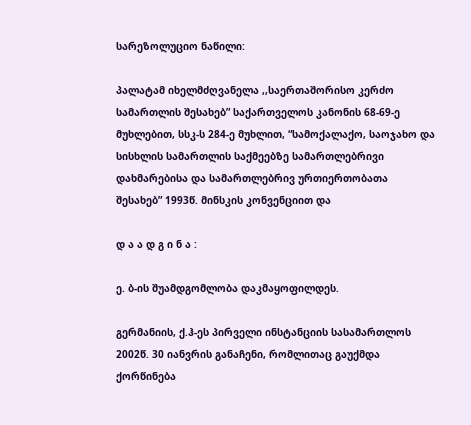სარეზოლუციო ნაწილი:

პალატამ იხელმძღვანელა ,,საერთაშორისო კერძო სამართლის შესახებ” საქართველოს კანონის 68-69-ე მუხლებით, სსკ-ს 284-ე მუხლით, “სამოქალაქო, საოჯახო და სისხლის სამართლის საქმეებზე სამართლებრივი დახმარებისა და სამართლებრივ ურთიერთობათა შესახებ” 1993წ. მინსკის კონვენციით და

დ ა ა დ გ ი ნ ა :

ე. ბ-ის შუამდგომლობა დაკმაყოფილდეს.

გერმანიის, ქ.ჰ-ეს პირველი ინსტანციის სასამართლოს 2002წ. 30 იანვრის განაჩენი, რომლითაც გაუქმდა ქორწინება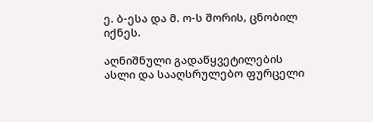ე. ბ-ესა და მ. ო-ს შორის, ცნობილ იქნეს.

აღნიშნული გადაწყვეტილების ასლი და სააღსრულებო ფურცელი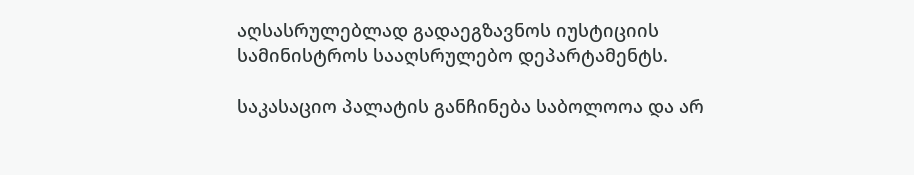აღსასრულებლად გადაეგზავნოს იუსტიციის სამინისტროს სააღსრულებო დეპარტამენტს.

საკასაციო პალატის განჩინება საბოლოოა და არ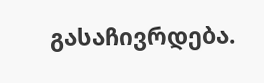გასაჩივრდება.